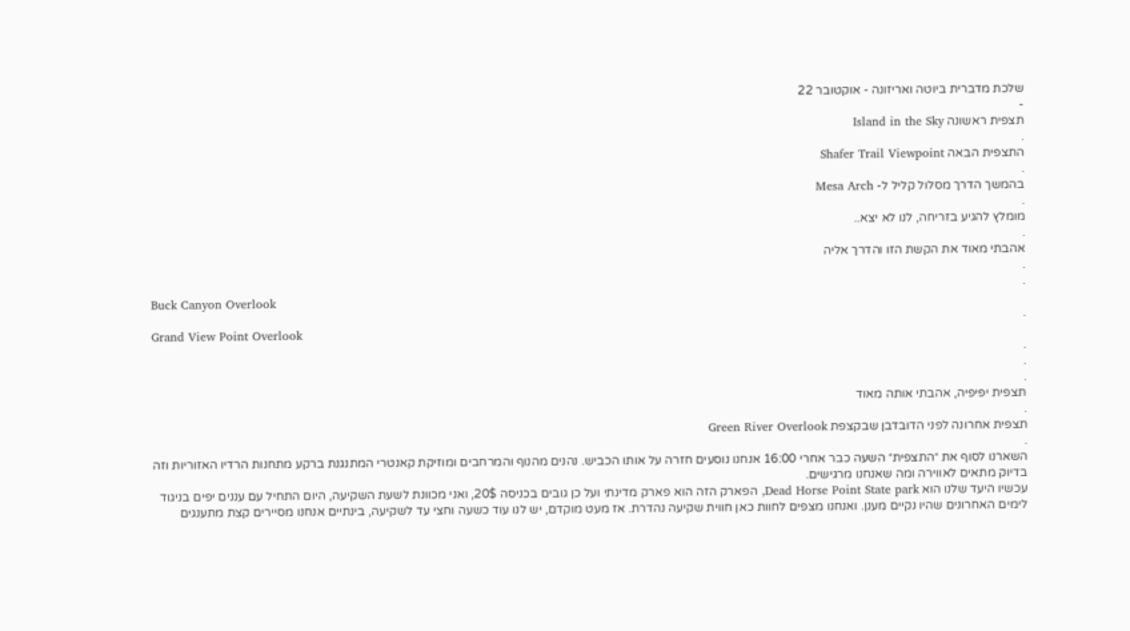שלכת מדברית ביוטה ואריזונה - אוקטובר 22
-
תצפית ראשונה Island in the Sky
.
התצפית הבאה Shafer Trail Viewpoint
.
בהמשך הדרך מסלול קליל ל- Mesa Arch
.
מומלץ להגיע בזריחה, לנו לא יצא..
.
אהבתי מאוד את הקשת הזו והדרך אליה
.
.
Buck Canyon Overlook
.
Grand View Point Overlook
.
.
.
תצפית יפיפיה, אהבתי אותה מאוד
.
תצפית אחרונה לפני הדובדבן שבקצפת Green River Overlook
.
השארנו לסוף את ״התצפית״ השעה כבר אחרי 16:00 אנחנו נוסעים חזרה על אותו הכביש. נהנים מהנוף והמרחבים ומוזיקת קאנטרי המתנגנת ברקע מתחנות הרדיו האזוריות וזה בדיוק מתאים לאווירה ומה שאנחנו מרגישים.
עכשיו היעד שלנו הוא Dead Horse Point State park, הפארק הזה הוא פארק מדינתי ועל כן גובים בכניסה 20$, ואני מכוונת לשעת השקיעה, היום התחיל עם עננים יפים בניגוד לימים האחרונים שהיו נקיים מענן. ואנחנו מצפים לחוות כאן חווית שקיעה נהדרת. אז מעט מוקדם, יש לנו עוד כשעה וחצי עד לשקיעה, בינתיים אנחנו מסיירים קצת מתענגים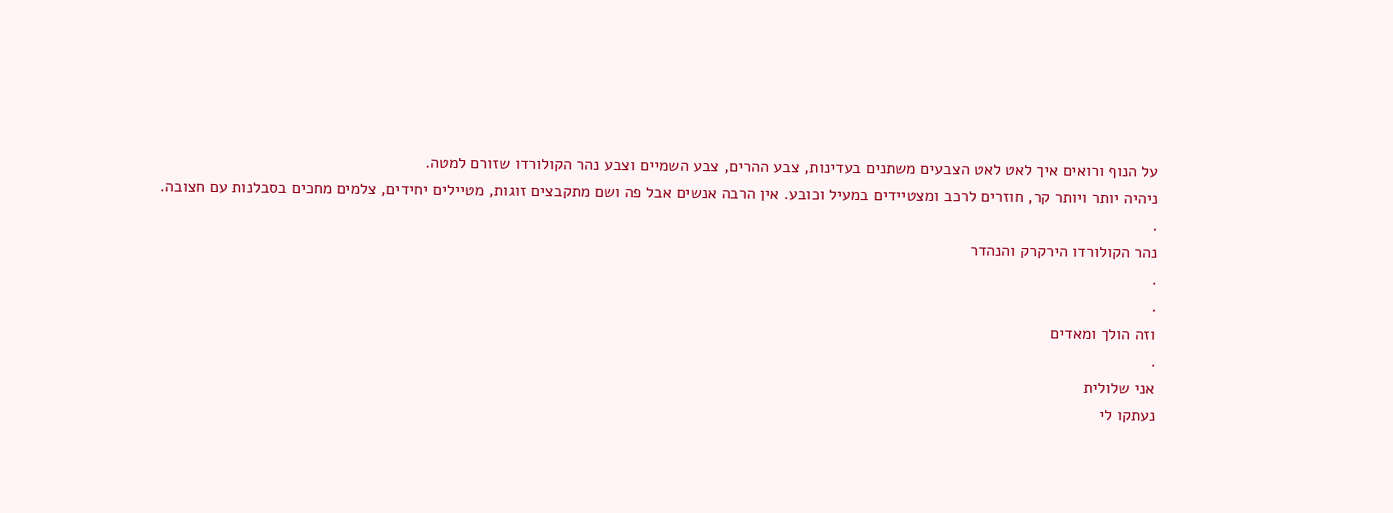על הנוף ורואים איך לאט לאט הצבעים משתנים בעדינות, צבע ההרים, צבע השמיים וצבע נהר הקולורדו שזורם למטה.
ניהיה יותר ויותר קר, חוזרים לרכב ומצטיידים במעיל וכובע. אין הרבה אנשים אבל פה ושם מתקבצים זוגות, מטיילים יחידים, צלמים מחכים בסבלנות עם חצובה.
.
נהר הקולורדו הירקרק והנהדר
.
.
וזה הולך ומאדים
.
אני שלולית
נעתקו לי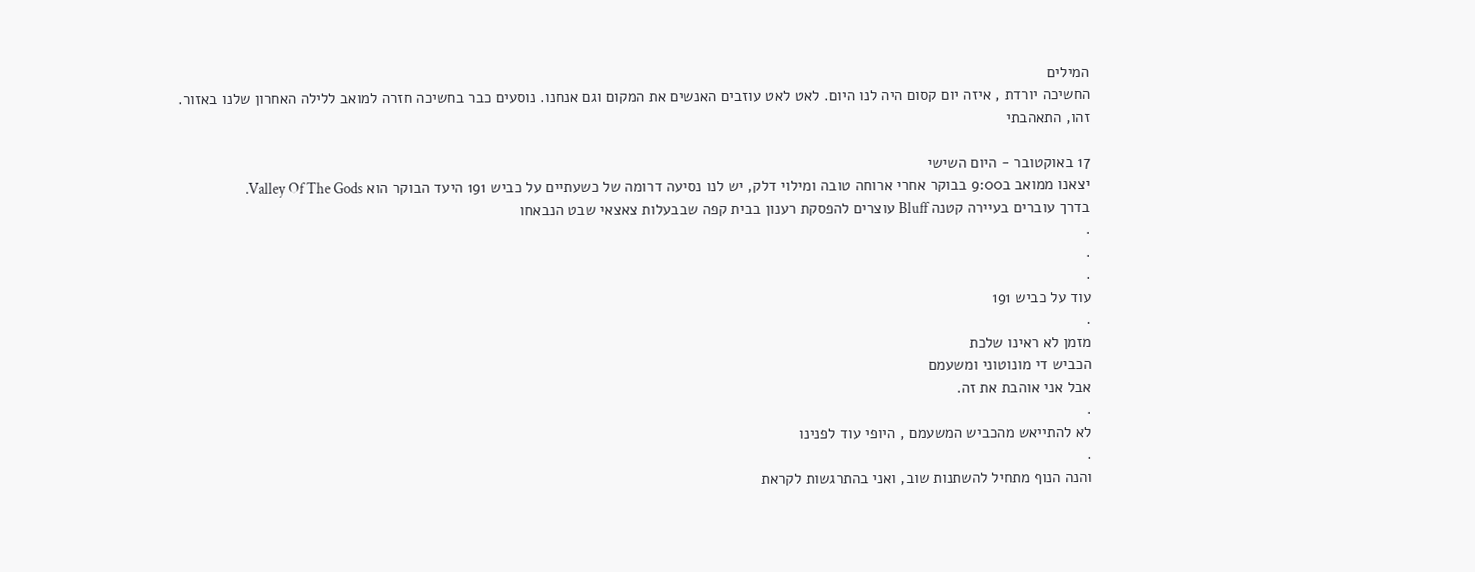המילים
החשיכה יורדת , איזה יום קסום היה לנו היום. לאט לאט עוזבים האנשים את המקום וגם אנחנו. נוסעים כבר בחשיכה חזרה למואב ללילה האחרון שלנו באזור.
זהו, התאהבתי

17 באוקטובר - היום השישי
יצאנו ממואב ב9:00 בבוקר אחרי ארוחה טובה ומילוי דלק, יש לנו נסיעה דרומה של כשעתיים על כביש 191 היעד הבוקר הוא Valley Of The Gods.
בדרך עוברים בעיירה קטנה Bluff עוצרים להפסקת רענון בבית קפה שבבעלות צאצאי שבט הנבאחו
.
.
.
עוד על כביש 191
.
מזמן לא ראינו שלכת
הכביש די מונוטוני ומשעמם
אבל אני אוהבת את זה.
.
לא להתייאש מהכביש המשעמם , היופי עוד לפנינו
.
והנה הנוף מתחיל להשתנות שוב, ואני בהתרגשות לקראת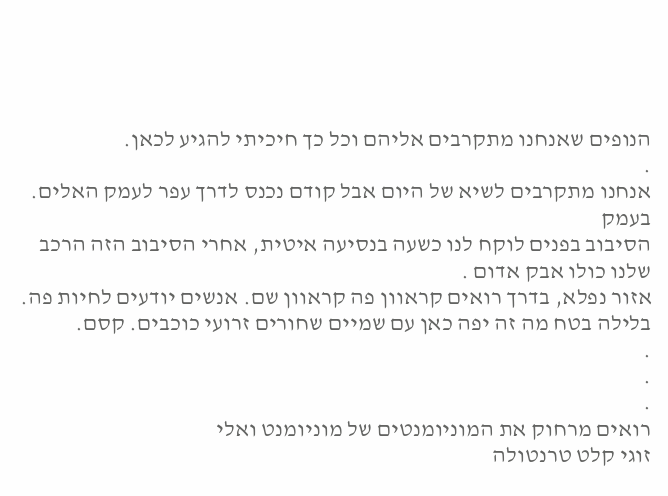הנופים שאנחנו מתקרבים אליהם וכל כך חיכיתי להגיע לכאן.
.
אנחנו מתקרבים לשיא של היום אבל קודם נכנס לדרך עפר לעמק האלים.
בעמק
הסיבוב בפנים לוקח לנו כשעה בנסיעה איטית, אחרי הסיבוב הזה הרכב שלנו כולו אבק אדום .
אזור נפלא, בדרך רואים קראוון פה קראוון שם. אנשים יודעים לחיות פה. בלילה בטח מה זה יפה כאן עם שמיים שחורים זרועי כוכבים. קסם.
.
.
.
רואים מרחוק את המוניומנטים של מוניומנט ואלי
זוגי קלט טרנטולה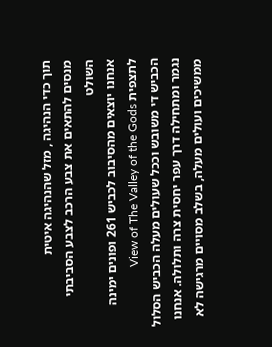תוך כדי הנהיגה , מזל שהנהיגה איטית
מנסים להתאים את צבע הרכב לצבע הסביבתי השולט
אנחנו יוצאים מהסיבוב לכביש 261 ופונים ימינה לתצפית View of The Valley of the Gods
הכביש די משובש וככל שעולים מעלה הכביש הסלול נגמר ומתחילה דרך עפר יחסית צרה ותלולה. אנחנו ממשיכים ועולים מעלה, בשלב מסויים מרגישה לא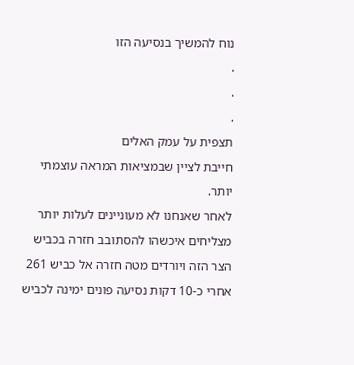נוח להמשיך בנסיעה הזו
.
.
.
תצפית על עמק האלים
חייבת לציין שבמציאות המראה עוצמתי יותר.
לאחר שאנחנו לא מעוניינים לעלות יותר מצליחים איכשהו להסתובב חזרה בכביש הצר הזה ויורדים מטה חזרה אל כביש 261
אחרי כ-10 דקות נסיעה פונים ימינה לכביש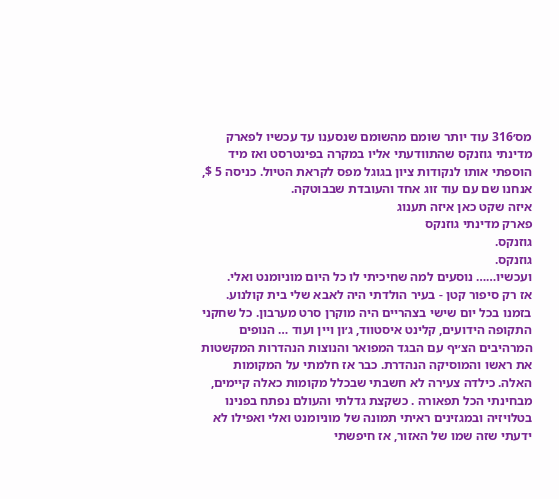מס׳316 עוד יותר שומם מהשומם שנסענו עד עכשיו לפארק מדינתי גוזנקס שהתוודעתי אליו במקרה בפינטרסט ואז מיד הוספתי אותו לנקודות ציון בגוגל מפס לקראת הטיול. כניסה 5 $, אנחנו שם עם עוד זוג אחד והעובדת שבבוטקה.
איזה שקט כאן איזה תענוג
פארק מדינתי גוזנקס
גוזנקס.
גוזנקס.
ועכשיו…… נוסעים למה שחיכיתי לו כל היום מוניומנט ואלי.
אז רק סיפור קטן - בעיר הולדתי היה לאבא שלי בית קולנוע. בזמנו בכל יום שישי בצהריים היה מוקרן סרט מערבון. כל שחקני התקופה הידועים, קלינט איסטווד, ג׳ון ויין ועוד … הנופים המרהיבים הצ׳יף עם הבגד המפואר והנוצות הנהדרות המקשטות את ראשו והמוסיקה הנהדרת. כבר אז חלמתי על המקומות האלה. כילדה צעירה לא חשבתי שבכלל מקומות כאלה קיימים, מבחינתי הכל תפאורה . כשקצת גדלתי והעולם נפתח בפנינו בטלויזיה ובמגזינים ראיתי תמונה של מוניומנט ואלי ואפילו לא ידעתי שזה שמו של האזור, אז חיפשתי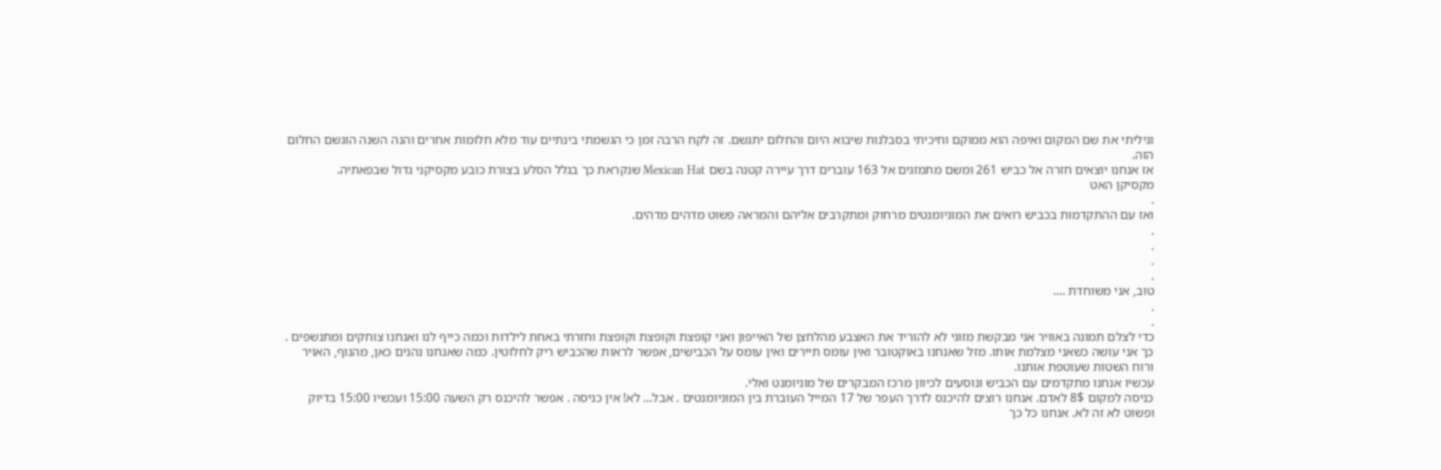וגיליתי את שם המקום ואיפה הוא ממוקם וחיכיתי בסבלנות שיבוא היום והחלום יתגשם. זה לקח הרבה זמן כי הגשמתי בינתיים עוד מלא חלומות אחרים והנה השנה הוגשם החלום הזה.
אז אנחנו יוצאים חזרה אל כביש 261 ומשם מתמזגים אל 163 עוברים דרך עיירה קטנה בשם Mexican Hat שנקראת כך בגלל הסלע בצורת כובע מקסיקני גדול שבפאתיה.
מקסיקן האט
.
ואז עם ההתקדמות בכביש רואים את המוניומנטים מרחוק ומתקרבים אליהם והמראה פשוט מדהים מדהים.
.
.
.
.
טוב, אני משוחדת ….
.
.
כדי לצלם תמונה באוויר אני מבקשת מזוגי לא להוריד את האצבע מהלחצן של האייפון ואני קופצת וקופצת וקופצת וחזרתי באחת לילדות וכמה כייף לנו ואנחנו צוחקים ומתנשפים . כך אני עושה כשאני מצלמת אותו. מזל שאנחנו באוקטובר ואין עומס תיירים ואין עומס על הכבישים, אפשר לראות שהכביש ריק לחלוטין. כמה שאנחנו נהנים כאן, מהנוף, האויר ורוח השטות שעוטפת אותנו.
עכשיו אנחנו מתקדמים עם הכביש ונוסעים לכיוון מרכז המבקרים של מוניומנט ואלי.
כניסה למקום 8$ לאדם. אנחנו רוצים להיכנס לדרך העפר של 17 המייל העוברת בין המוניומנטים . אבל… לא! אין כניסה . אפשר להיכנס רק השעה 15:00 ועכשיו 15:00 בדיוק ופשוט לא זה לא. אנחנו כל כך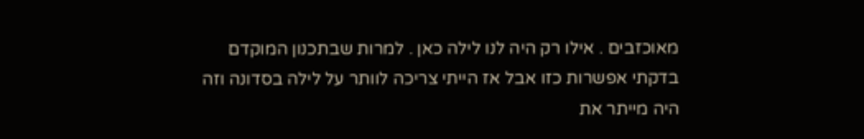מאוכזבים . אילו רק היה לנו לילה כאן . למרות שבתכנון המוקדם בדקתי אפשרות כזו אבל אז הייתי צריכה לוותר על לילה בסדונה וזה היה מייתר את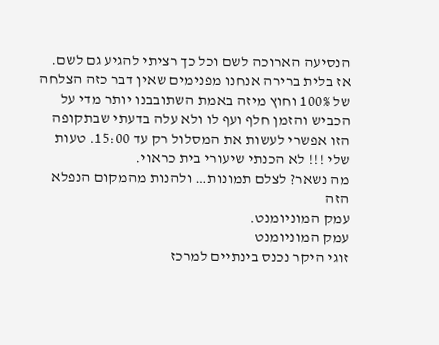הנסיעה הארוכה לשם וכל כך רציתי להגיע גם לשם. אז בלית ברירה אנחנו מפנימים שאין דבר כזה הצלחה של 100% וחוץ מיזה באמת השתובבנו יותר מדי על הכביש והזמן חלף ועף לו ולא עלה בדעתי שבתקופה הזו אפשרי לעשות את המסלול רק עד 15:00. טעות שלי !!! לא הכנתי שיעורי בית כראוי.
מה נשאר? לצלם תמונות… ולהנות מהמקום הנפלא הזה
עמק המוניומנט.
עמק המוניומנט
זוגי היקר נכנס בינתיים למרכז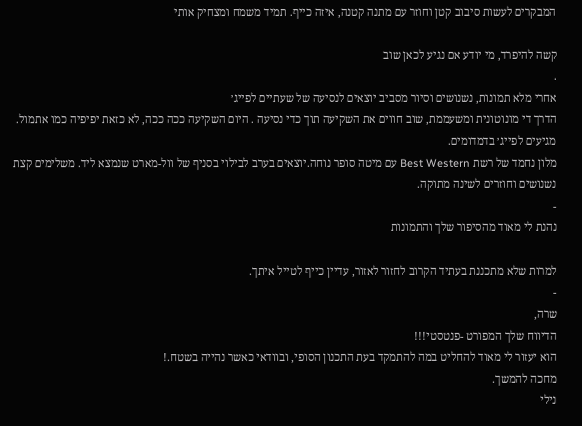המבקרים לעשות סיבוב קטן וחוזר עם מתנה קטנה, איזה כייף. תמיד משמח ומצחיק אותי

קשה להיפרד, מי יודע אם נגיע לכאן שוב
.
אחרי מלא תמונות, נשנושים וסיור מסביב יוצאים לנסיעה של שעתיים לפייג׳
הדרך די מונוטונית ומשעממת, שוב חווים את השקיעה תוך כדי נסיעה . היום השקיעה ככה ככה, לא כזאת יפיפיה כמו אתמול. מגיעים לפייג׳ בדמדומים.
מלון נחמד של רשת Best Western עם מיטה סופר נוחה.יוצאים בערב לבילוי בסניף של וול-מארט שנמצא ליד. משלימים קצת נשנושים וחוזרים לשינה מתוקה.
-
נהנת לי מאוד מהסיפור שלך והתמונות

למרות שלא מתכננת בעתיד הקרוב לחזור לאזור, עדיין כייף לטייל איתך.
-
שרה,
הדיווח שלך המפורט -פנטסטי!!!
הוא יעזור לי מאוד להחליט במה להתמקד בעת התכנון הסופי, ובוודאי כאשר נהייה בשטח.!
מחכה להמשך.
נילי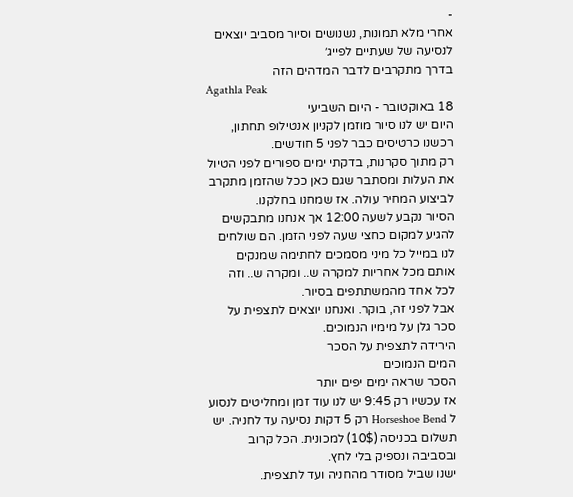-
אחרי מלא תמונות, נשנושים וסיור מסביב יוצאים לנסיעה של שעתיים לפייג׳
בדרך מתקרבים לדבר המדהים הזה
Agathla Peak
18 באוקטובר - היום השביעי
היום יש לנו סיור מוזמן לקניון אנטילופ תחתון, רכשנו כרטיסים כבר לפני 5 חודשים.
רק מתוך סקרנות, בדקתי ימים ספורים לפני הטיול את העלות ומסתבר שגם כאן ככל שהזמן מתקרב לביצוע המחיר עולה. אז שמחנו בחלקנו.
הסיור נקבע לשעה 12:00 אך אנחנו מתבקשים להגיע למקום כחצי שעה לפני הזמן. הם שולחים לנו במייל כל מיני מסמכים לחתימה שמנקים אותם מכל אחריות למקרה ש.. ומקרה ש.. וזה לכל אחד מהמשתתפים בסיור.
אבל לפני זה, בוקר. ואנחנו יוצאים לתצפית על סכר גלן על מימיו הנמוכים.
הירידה לתצפית על הסכר
המים הנמוכים
הסכר שראה ימים יפים יותר
אז עכשיו רק 9:45 יש לנו עוד זמן ומחליטים לנסוע ל Horseshoe Bend רק 5 דקות נסיעה עד לחניה. יש תשלום בכניסה (10$) למכונית. הכל קרוב ובסביבה ונספיק בלי לחץ.
ישנו שביל מסודר מהחניה ועד לתצפית.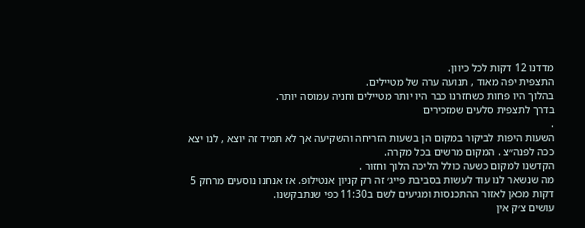מדדנו 12 דקות לכל כיוון.
התצפית יפה מאוד , תנועה ערה של מטיילים.
בהלוך היו פחות כשחזרנו כבר היו יותר מטיילים וחניה עמוסה יותר.
בדרך לתצפית סלעים שמזכירים
.
השעות היפות לביקור במקום הן בשעות הזריחה והשקיעה אך לא תמיד זה יוצא , לנו יצא ככה לפנה״צ . המקום מרשים בכל מקרה.
הקדשנו למקום כשעה כולל הליכה הלוך וחזור .
מה שנשאר לנו עוד לעשות בסביבת פייג׳ זה רק קניון אנטילופ. אז אנחנו נוסעים מרחק 5 דקות מכאן לאזור ההתכנסות ומגיעים לשם ב11:30 כפי שנתבקשנו.
עושים צ׳ק אין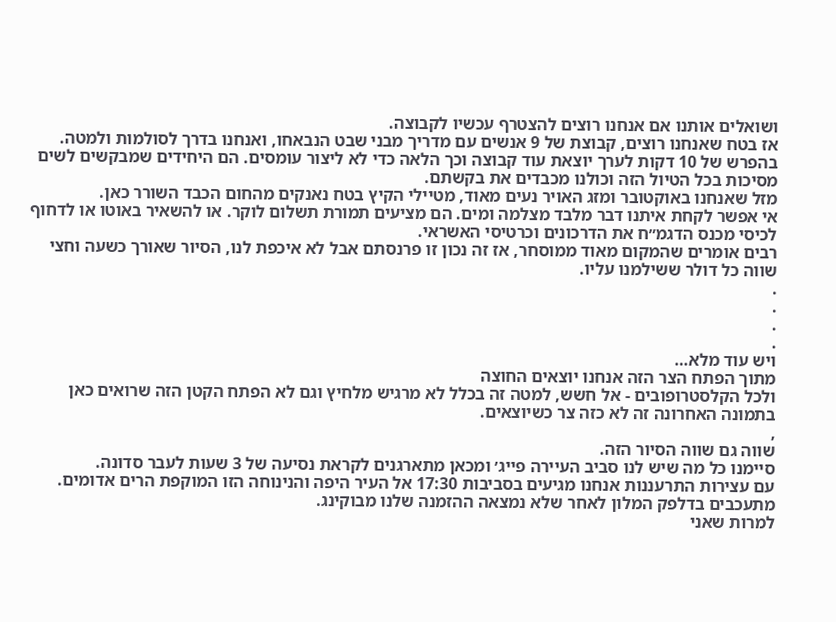ושואלים אותנו אם אנחנו רוצים להצטרף עכשיו לקבוצה.
אז בטח שאנחנו רוצים, קבוצת של 9 אנשים עם מדריך מבני שבט הנבאחו, ואנחנו בדרך לסולמות ולמטה.
בהפרש של 10 דקות לערך יוצאת עוד קבוצה וכך הלאה כדי לא ליצור עומסים. הם היחידים שמבקשים לשים מסיכות בכל הטיול הזה וכולנו מכבדים את בקשתם.
מזל שאנחנו באוקטובר ומזג האויר נעים מאוד, מטיילי הקיץ בטח נאנקים מהחום הכבד השורר כאן.
אי אפשר לקחת איתנו דבר מלבד מצלמה ומים. הם מציעים תמורת תשלום לוקר. או להשאיר באוטו או לדחוף לכיסי מכנס הדגמ״ח את הדרכונים וכרטיסי האשראי.
רבים אומרים שהמקום מאוד ממוסחר, אז זה נכון זו פרנסתם אבל לא איכפת לנו, הסיור שאורך כשעה וחצי שווה כל דולר ששילמנו עליו.
.
.
.
.
ויש עוד מלא…
מתוך הפתח הצר הזה אנחנו יוצאים החוצה
ולכל הקלסטרופובים - אל חשש, למטה זה בכלל לא מרגיש מלחיץ וגם לא הפתח הקטן הזה שרואים כאן בתמונה האחרונה זה לא כזה צר כשיוצאים.
,
שווה גם שווה הסיור הזה.
סיימנו כל מה שיש לנו סביב העיירה פייג׳ ומכאן מתארגנים לקראת נסיעה של 3 שעות לעבר סדונה.
עם עצירות התרעננות אנחנו מגיעים בסביבות 17:30 אל העיר היפה והנינוחה הזו המוקפת הרים אדומים.
מתעכבים בדלפק המלון לאחר שלא נמצאה ההזמנה שלנו מבוקינג.
למרות שאני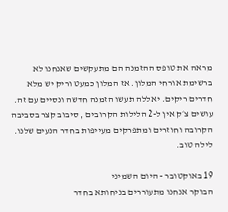מראה את טופס ההזמנה הם מתעקשים שאנחנו לא ברשימת אורחי המלון. אז המלון כמעט וריק יש מלא חדרים ריקים. יאללה תעשו הזמנה חדשה ונסיים עם זה.
עושים צ׳ק אין ל-2 הלילות הקרובים , סיבוב קצר בסביבה הקרובה וחוזרים ומתפרקים מעייפות בחדר הנעים שלנו.
לילה טוב.

19 באוקטובר - היום השמיני
הבוקר אנחנו מתעוררים בניחותא בחדר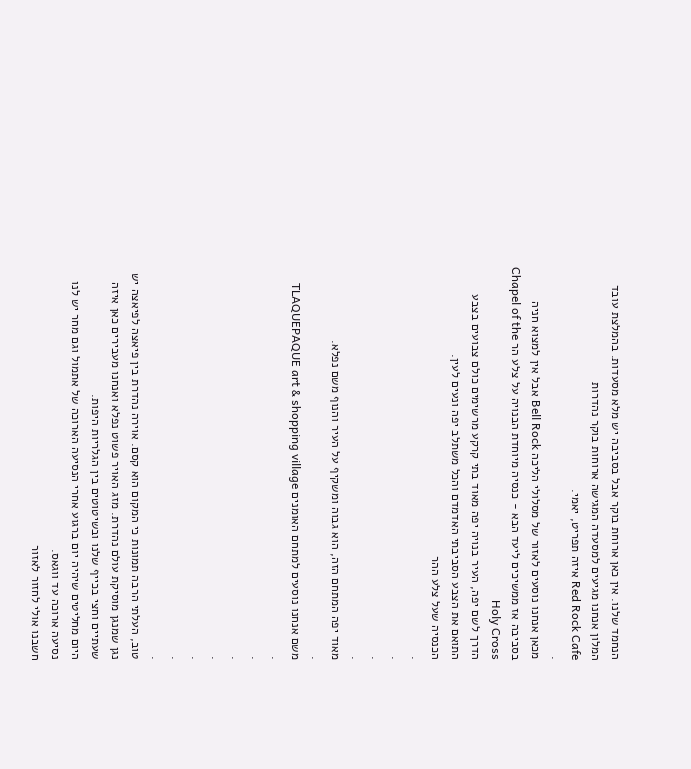הנחמד שלנו. אין כאן ארוחת בוקר אבל בסביבה יש מלא מסעדות. בהמלצת עובד המלון אנחנו מגיעים למסעדה המגישה ארוחות בוקר נהדרות
Red Rock Cafe איזה תפריט, יאמי.
.
מכאן אנחנו נוסעים לאזור של מסלולי הליכה Bell Rock אבל אין למצוא חניה בסביבה אז ממשיכים ליעד הבא - כנסיה מיוחדת הבנויה על צלע הר Chapel of the Holy Cross
הדרך לשם יפה, העיר בנויה יפה מאוד בתי קרקע מרשימים כולם צבועים בצבע התואם את הצבע הסביבתי האדמדם והכל משתלב יפה ונעים לעין.
הכנסיה שעל צלע ההר
.
.
.
.
מאוד יפה המתחם הזה, הוא גבוה ומשקיף על העיר והנוף משם נפלא.
.
משם אנחנו נוסעים למתחם האומנים TLAQUEPAQUE art & shopping village
.
.
.
.
.
.
.
טוב, העלתי הרבה תמונות כי המקום הוא קסם. אוירה נהדרת בין פיאצה לפיאצה יש נגן שמנגן מוסיקת עולם נהדרת. מזג האויר פשוט נפלא ואנחנו מעבירים כאן איזה שעתיים וחצי בכייף שלנו ובשיטוטים בין הגלריות היפות.
היום מחליטים שיהיה יום ברגוע אחרי הנסיעה הארוכה של אתמול וגם מחר יש לנו נסיעה ארוכה עד ווגאס.
חשבנו אולי לחזור לאזור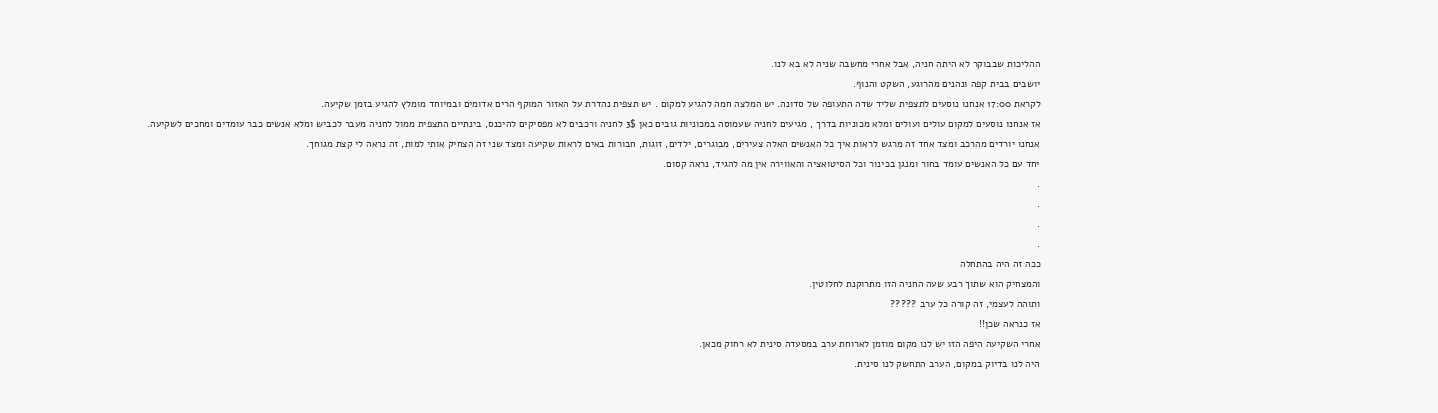ההליכות שבבוקר לא היתה חניה, אבל אחרי מחשבה שניה לא בא לנו.
יושבים בבית קפה ונהנים מהרוגע, השקט והנוף.
לקראת 17:00 אנחנו נוסעים לתצפית שליד שדה התעופה של סדונה. יש המלצה חמה להגיע למקום . יש תצפית נהדרת על האזור המוקף הרים אדומים ובמיוחד מומלץ להגיע בזמן שקיעה.
אז אנחנו נוסעים למקום עולים ועולים ומלא מכוניות בדרך , מגיעים לחניה שעמוסה במכוניות גובים כאן 3$ לחניה ורכבים לא מפסיקים להיכנס, בינתיים התצפית ממול לחניה מעבר לכביש ומלא אנשים כבר עומדים ומחכים לשקיעה.
אנחנו יורדים מהרכב ומצד אחד זה מרגש לראות איך כל האנשים האלה צעירים, מבוגרים, ילדים, זוגות, חבורות באים לראות שקיעה ומצד שני זה הצחיק אותי למות, זה נראה לי קצת מגוחך.
יחד עם כל האנשים עומד בחור ומנגן בכינור וכל הסיטואציה והאווירה אין מה להגיד, נראה קסום.
.
.
.
.
ככה זה היה בהתחלה
והמצחיק הוא שתוך רבע שעה החניה הזו מתרוקנת לחלוטין.
ותוהה לעצמי, זה קורה כל ערב ?????
אז כנראה שכן!!
אחרי השקיעה היפה הזו יש לנו מקום מוזמן לארוחת ערב במסעדה סינית לא רחוק מכאן.
היה לנו בדיוק במקום, הערב התחשק לנו סינית.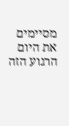מסיימים את היום הרגוע הזה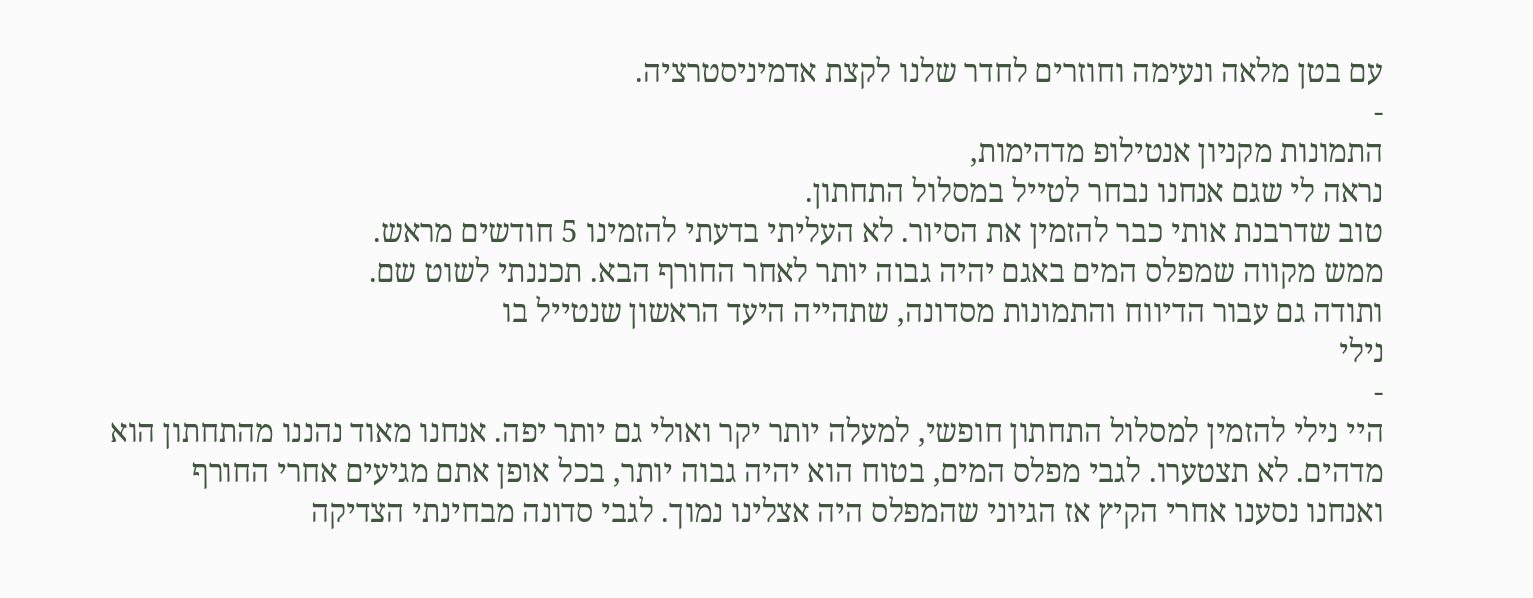עם בטן מלאה ונעימה וחוזרים לחדר שלנו לקצת אדמיניסטרציה.
-
התמונות מקניון אנטילופ מדהימות,
נראה לי שגם אנחנו נבחר לטייל במסלול התחתון.
טוב שדרבנת אותי כבר להזמין את הסיור. לא העליתי בדעתי להזמינו 5 חודשים מראש.
ממש מקווה שמפלס המים באגם יהיה גבוה יותר לאחר החורף הבא. תכננתי לשוט שם.
ותודה גם עבור הדיווח והתמונות מסדונה, שתהייה היעד הראשון שנטייל בו
נילי
-
היי נילי להזמין למסלול התחתון חופשי, למעלה יותר יקר ואולי גם יותר יפה. אנחנו מאוד נהננו מהתחתון הוא מדהים. לא תצטערו. לגבי מפלס המים, בטוח הוא יהיה גבוה יותר, בכל אופן אתם מגיעים אחרי החורף ואנחנו נסענו אחרי הקיץ אז הגיוני שהמפלס היה אצלינו נמוך. לגבי סדונה מבחינתי הצדיקה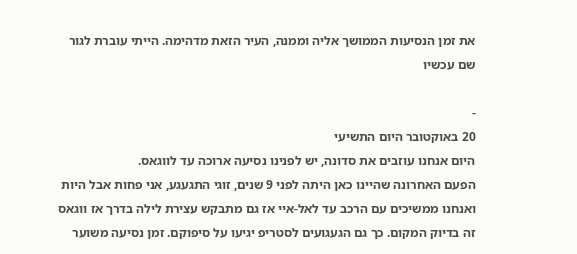את זמן הנסיעות הממושך אליה וממנה, העיר הזאת מדהימה. הייתי עוברת לגור שם עכשיו

-
20 באוקטובר היום התשיעי
היום אנחנו עוזבים את סדונה, יש לפנינו נסיעה ארוכה עד לווגאס.
הפעם האחרונה שהיינו כאן היתה לפני 9 שנים, זוגי התגעגע, אני פחות אבל היות ואנחנו ממשיכים עם הרכב עד לאל-איי אז גם מתבקש עצירת לילה בדרך אז ווגאס זה בדיוק המקום. כך גם הגעגועים לסטריפ יגיעו על סיפוקם. זמן נסיעה משוער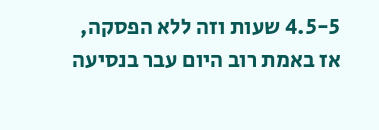4.5-5 שעות וזה ללא הפסקה, אז באמת רוב היום עבר בנסיעה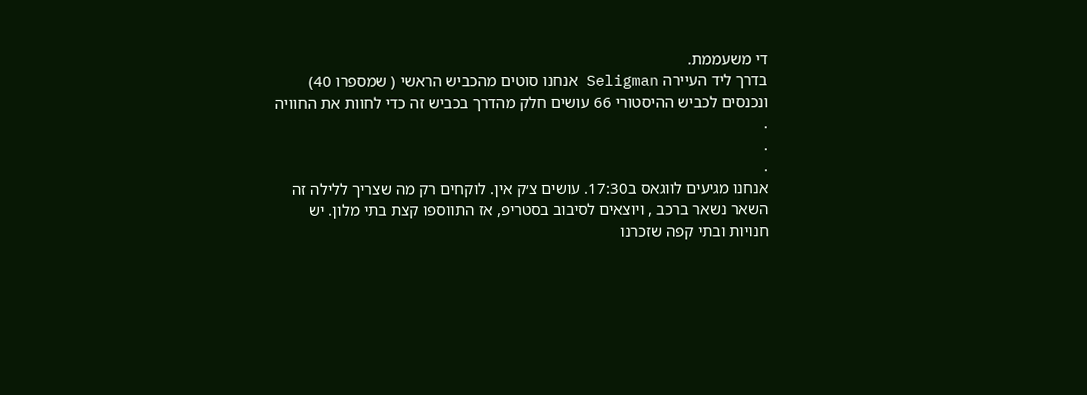די משעממת.
בדרך ליד העיירה Seligman אנחנו סוטים מהכביש הראשי ( שמספרו 40) ונכנסים לכביש ההיסטורי 66 עושים חלק מהדרך בכביש זה כדי לחוות את החוויה
.
.
.
אנחנו מגיעים לווגאס ב17:30. עושים צ׳ק אין. לוקחים רק מה שצריך ללילה זה השאר נשאר ברכב , ויוצאים לסיבוב בסטריפ, אז התווספו קצת בתי מלון. יש חנויות ובתי קפה שזכרנו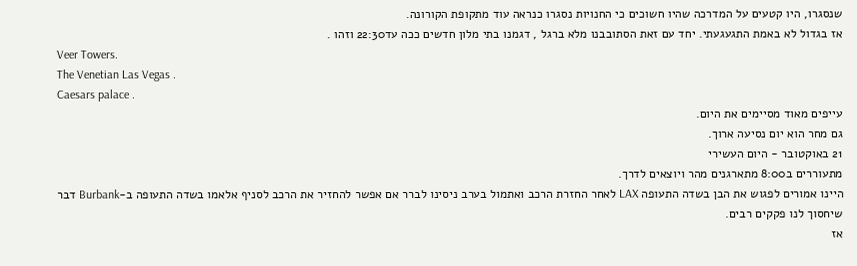שנסגרו, היו קטעים על המדרכה שהיו חשוכים כי החנויות נסגרו כנראה עוד מתקופת הקורונה.
אז בגדול לא באמת התגעגעתי. יחד עם זאת הסתובבנו מלא ברגל , דגמנו בתי מלון חדשים ככה עד22:30 וזהו .
Veer Towers.
The Venetian Las Vegas .
Caesars palace .
עייפים מאוד מסיימים את היום.
גם מחר הוא יום נסיעה ארוך.
21 באוקטובר - היום העשירי
מתעוררים ב8:00 מתארגנים מהר ויוצאים לדרך.
היינו אמורים לפגוש את הבן בשדה התעופה LAX לאחר החזרת הרכב ואתמול בערב ניסינו לברר אם אפשר להחזיר את הרכב לסניף אלאמו בשדה התעופה ב-Burbank דבר שיחסוך לנו פקקים רבים.
אז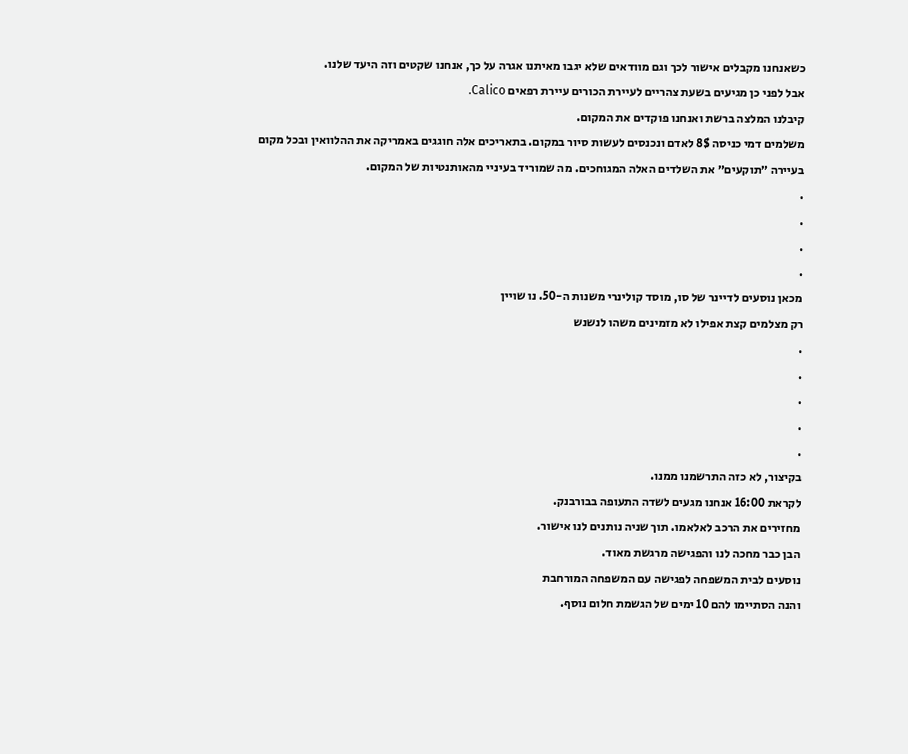כשאנחנו מקבלים אישור לכך וגם מוודאים שלא יגבו מאיתנו אגרה על כך, אנחנו שקטים וזה היעד שלנו.
אבל לפני כן מגיעים בשעת צהריים לעיירת הכורים עיירת רפאים Calico.
קיבלנו המלצה ברשת ואנחנו פוקדים את המקום.
משלמים דמי כניסה 8$ לאדם ונכנסים לעשות סיור במקום. בתאריכים אלה חוגגים באמריקה את ההלוואין ובכל מקום בעיירה ״תוקעים״ את השלדים האלה המגוחכים. מה שמוריד בעיניי מהאותנטיות של המקום.
.
.
.
.
מכאן נוסעים לדיינר של סו, מוסד קולינרי משנות ה-50. נו שויין
רק מצלמים קצת אפילו לא מזמינים משהו לנשנש
.
.
.
.
.
בקיצור, לא כזה התרשמנו ממנו.
לקראת 16:00 אנחנו מגעים לשדה התעופה בבורבנק.
מחזירים את הרכב לאלאמו. תוך שניה נותנים לנו אישור.
הבן כבר מחכה לנו והפגישה מרגשת מאוד.
נוסעים לבית המשפחה לפגישה עם המשפחה המורחבת
והנה הסתיימו להם 10 ימים של הגשמת חלום נוסף.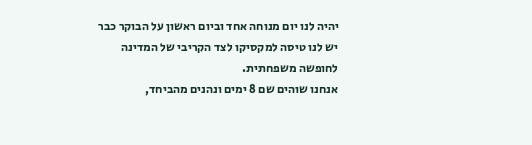יהיה לנו יום מנוחה אחד וביום ראשון על הבוקר כבר יש לנו טיסה למקסיקו לצד הקריבי של המדינה לחופשה משפחתית.
אנחנו שוהים שם 8 ימים ונהנים מהביחד,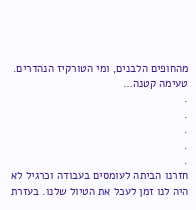מהחופים הלבנים, ומי הטורקיז הנהדרים.
טעימה קטנה…
.
.
.
.
.
חזרנו הביתה לעומסים בעבודה וכרגיל לא היה לנו זמן לעכל את הטיול שלנו. בעזרת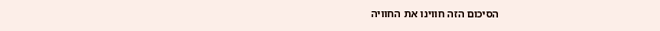הסיכום הזה חווינו את החוויה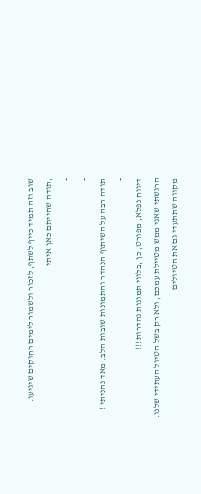שוב וזה תמיד כייף לשתף, לזכור ולשמור לימים רחוקים שיגיעו.
,תודה שהייתם כאן איתי
-
-
תודה רבה על השיתוף הנהדר והתמונות שובות הלב. מאד נהניתי !
-
דיווח נפלא, מפורט, כן ,בלווי תמונות נהדרות!!!
הרגשתי שאני ממש מטיילת עמכם, ולא רק בשל הטיול העתידי שלנו.
מקווה שתתעדי גם את הטיולים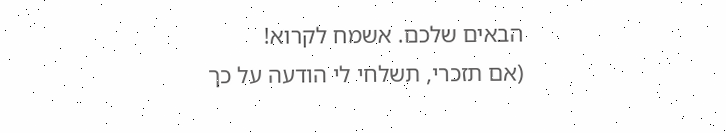הבאים שלכם. אשמח לקרוא!
(אם תזכרי, תשלחי לי הודעה על כך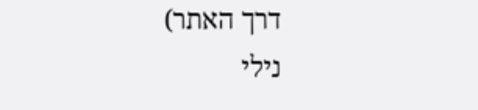דרך האתר)
נילי